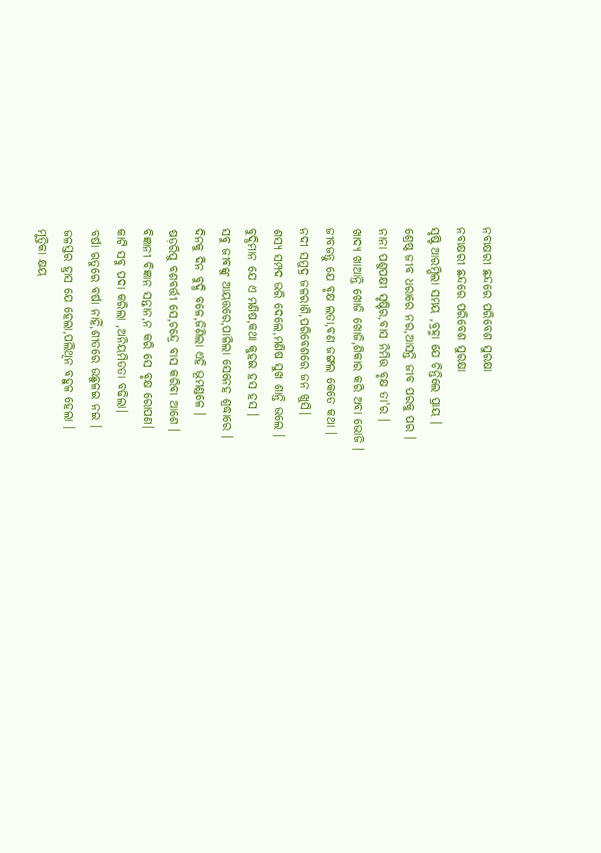ନବାକ୍ଷରୀ ଛନ୍ଦରେ ପରିବେଶ ସୁରକ୍ଷା
ନବାକ୍ଷରୀ ଛନ୍ଦରେ ପରିବେଶ ସୁରକ୍ଷା
ସୃଷ୍ଟି ଆରମ୍ଭିଲା ସମୟ ,ବ୍ରହ୍ମା ଯେ ଚିନ୍ତିଲେ ପ୍ରାୟ ।
ଶ୍ରେଷ୍ଠ ଜୀବ ଧରାରେ ନର,ଆସନ୍ତି ଜୀବ ପରକୁ ପର ।
ନାନା ପଶୁପକ୍ଷୀ ସୃଷ୍ଟିର,ବାସ ନିମିତ୍ତ ବୃକ୍ଷ ତା'ର ।
ଖାଦ୍ୟ ଖାଆନ୍ତି ଖୋଜି ଖୋଜି,ଶିକାର କରି ଅବା ଭୋଜି ।
ଜୀବଜନ୍ତୁ ଯେ ବୃକ୍ଷ ଲତା,ବଣ ଜଙ୍ଗଲ କେତେ କଥା ।
ନଦୀ ସମୁଦ୍ର ଜଳରାଶି,ପରିବେଶରେ ଜନ ଖୁସି।
ଶସ୍ୟ ସମ୍ପଦ ଭରି ଦେଲେ,ମଣିଷ ସୁଖ ଶାନ୍ତି ଭଲେ ।
ବୁଦ୍ଧିମାନ ଯେ ଏ ମଣିଷ,କଥା କୁହଇ ହସ ହସ ।
ସବୁ ଜୀଵଙ୍କୁ ଆୟତ୍ତରେ,ପାଳିଲା ସେନେହ ଶ୍ରଦ୍ଧାରେ ।
ଦିନକୁ ଦିନ ବୁଦ୍ଧି ବଳେ,ଜିଣିଲା ଏହି ଭୂମଣ୍ଡଳେ ।
ଷଡ଼ରିପୁ ବଶବର୍ତ୍ତୀ ସେ,ଚନ୍ଦ୍ରେ ବାସ କରିବା ଆଶେ ।
ବିଜ୍ଞାନୀ ବିଜ୍ଞାନ ସନ୍ତାନ,ନ କରି ସେ ବୃକ୍ଷ ରୋପଣ।
କାଟି ସବୁ ପଦା କରିଲା ,ଅନିୟମିତତା ବଢିଲା।
ବର୍ଷା ଋତୁରେ ବର୍ଷା ନାହିଁ,ଶୀତରେ ଉଛୁଳଇ ନଇ ।
ଜଳସ୍ତର ହ୍ରାସ ଯେ ହେଲା,ପଲିଥିନ ବହୁଳ ହେଲା ।
ମୃତ୍ତିକା କ୍ଷୟ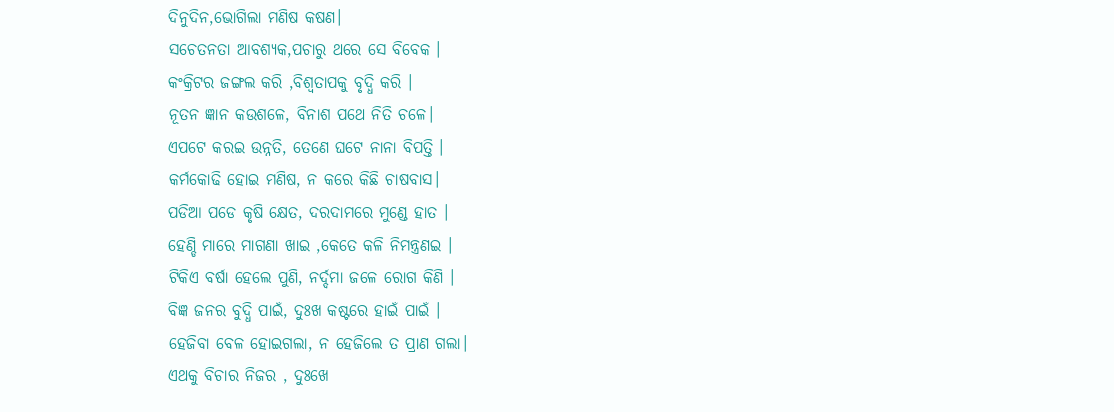ଦିନୁଦିନ,ଭୋଗିଲା ମଣିଷ କଷଣ।
ସଚେତନତା ଆବଶ୍ୟକ,ପଚାରୁ ଥରେ ସେ ବିବେକ ।
କଂକ୍ରିଟର ଜଙ୍ଗଲ କରି ,ବିଶ୍ବତାପକୁ ବୃଦ୍ଧି କରି ।
ନୂତନ ଜ୍ଞାନ କଉଶଳେ, ବିନାଶ ପଥେ ନିତି ଚଳେ।
ଏପଟେ କରଇ ଉନ୍ନତି, ତେଣେ ଘଟେ ନାନା ବିପତ୍ତି ।
କର୍ମକୋଢି ହୋଇ ମଣିଷ, ନ କରେ କିଛି ଚାଷବାସ।
ପଡିଆ ପଡେ କୃଷି କ୍ଷେତ, ଦରଦାମରେ ମୁଣ୍ଡେ ହାତ ।
ହେଣ୍ଡି ମାରେ ମାଗଣା ଖାଇ ,କେତେ କଳି ନିମନ୍ତ୍ରଣଇ ।
ଟିକିଏ ବର୍ଷା ହେଲେ ପୁଣି, ନର୍ଦ୍ଦମା ଜଳେ ରୋଗ କିଣି ।
ବିଜ୍ଞ ଜନର ବୁଦ୍ଧି ପାଇଁ, ଦୁଃଖ କଷ୍ଟରେ ହାଇଁ ପାଇଁ ।
ହେଜିବା ବେଳ ହୋଇଗଲା, ନ ହେଜିଲେ ତ ପ୍ରାଣ ଗଲା।
ଏଥକୁ ବିଚାର ନିଜର , ଦୁଃଖେ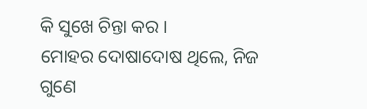କି ସୁଖେ ଚିନ୍ତା କର ।
ମୋହର ଦୋଷାଦୋଷ ଥିଲେ, ନିଜ ଗୁଣେ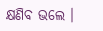କ୍ଷଣିବ ଭଲେ ।